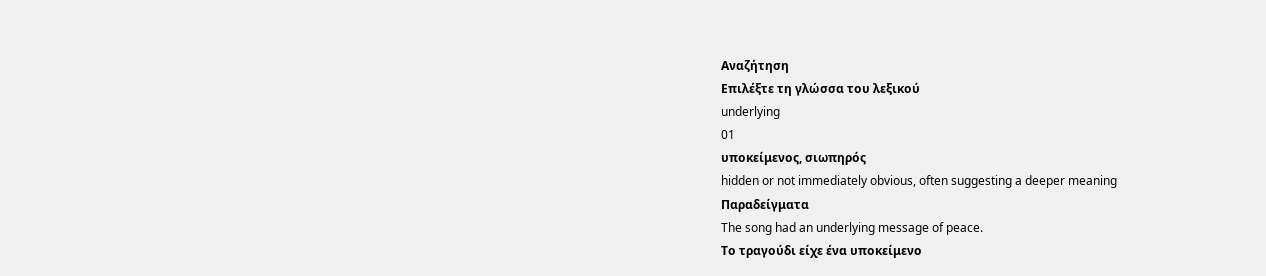Αναζήτηση
Επιλέξτε τη γλώσσα του λεξικού
underlying
01
υποκείμενος, σιωπηρός
hidden or not immediately obvious, often suggesting a deeper meaning
Παραδείγματα
The song had an underlying message of peace.
Το τραγούδι είχε ένα υποκείμενο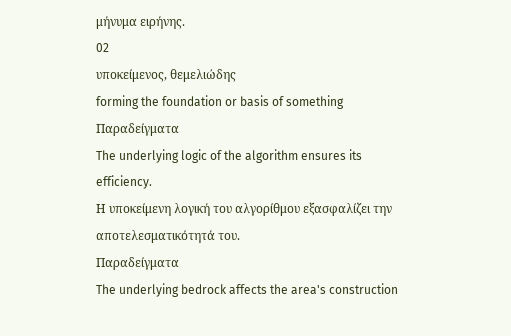μήνυμα ειρήνης.
02
υποκείμενος, θεμελιώδης
forming the foundation or basis of something
Παραδείγματα
The underlying logic of the algorithm ensures its efficiency.
Η υποκείμενη λογική του αλγορίθμου εξασφαλίζει την αποτελεσματικότητά του.
Παραδείγματα
The underlying bedrock affects the area's construction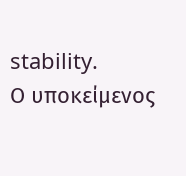stability.
Ο υποκείμενος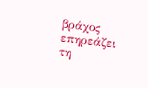βράχος επηρεάζει τη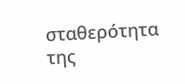σταθερότητα της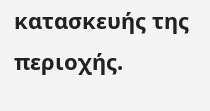κατασκευής της περιοχής.